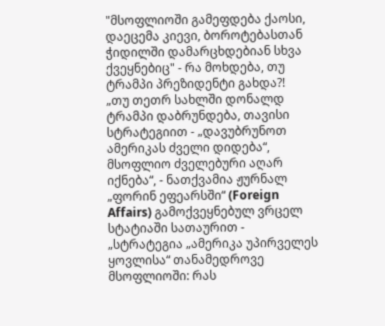"მსოფლიოში გამეფდება ქაოსი, დაეცემა კიევი, ბოროტებასთან ჭიდილში დამარცხდებიან სხვა ქვეყნებიც" - რა მოხდება, თუ ტრამპი პრეზიდენტი გახდა?!
„თუ თეთრ სახლში დონალდ ტრამპი დაბრუნდება, თავისი სტრატეგიით - „დავუბრუნოთ ამერიკას ძველი დიდება“, მსოფლიო ძველებური აღარ იქნება“, - ნათქვამია ჟურნალ „ფორინ ეფეარსში“ (Foreign Affairs) გამოქვეყნებულ ვრცელ სტატიაში სათაურით - „სტრატეგია „ამერიკა უპირველეს ყოვლისა“ თანამედროვე მსოფლიოში: რას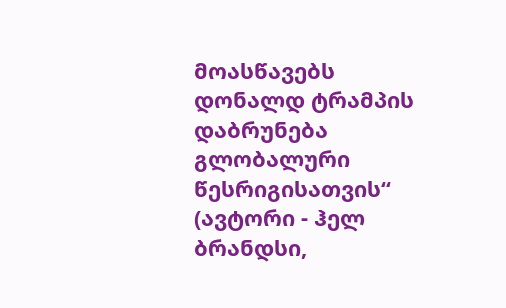მოასწავებს დონალდ ტრამპის დაბრუნება გლობალური წესრიგისათვის“ (ავტორი - ჰელ ბრანდსი,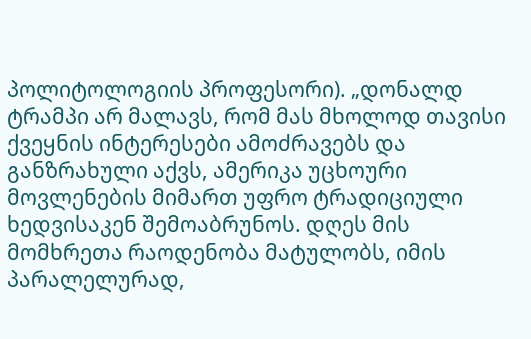პოლიტოლოგიის პროფესორი). „დონალდ ტრამპი არ მალავს, რომ მას მხოლოდ თავისი ქვეყნის ინტერესები ამოძრავებს და განზრახული აქვს, ამერიკა უცხოური მოვლენების მიმართ უფრო ტრადიციული ხედვისაკენ შემოაბრუნოს. დღეს მის მომხრეთა რაოდენობა მატულობს, იმის პარალელურად,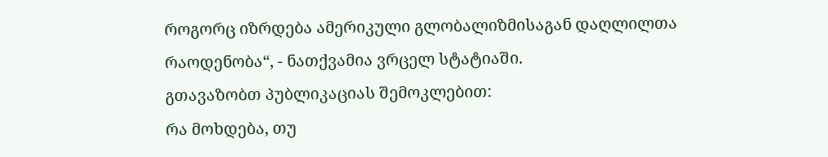როგორც იზრდება ამერიკული გლობალიზმისაგან დაღლილთა რაოდენობა“, - ნათქვამია ვრცელ სტატიაში.
გთავაზობთ პუბლიკაციას შემოკლებით:
რა მოხდება, თუ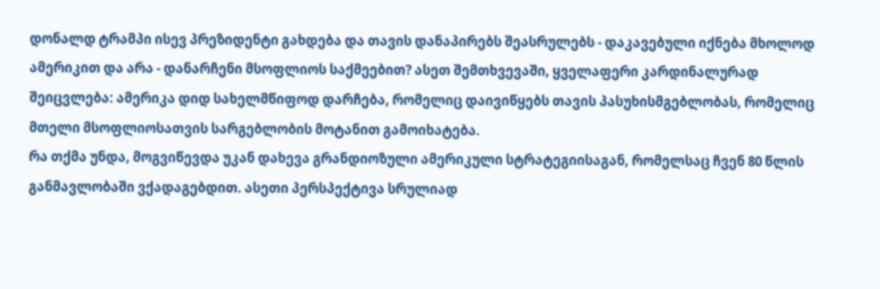დონალდ ტრამპი ისევ პრეზიდენტი გახდება და თავის დანაპირებს შეასრულებს - დაკავებული იქნება მხოლოდ ამერიკით და არა - დანარჩენი მსოფლიოს საქმეებით? ასეთ შემთხვევაში, ყველაფერი კარდინალურად შეიცვლება: ამერიკა დიდ სახელმწიფოდ დარჩება, რომელიც დაივიწყებს თავის პასუხისმგებლობას, რომელიც მთელი მსოფლიოსათვის სარგებლობის მოტანით გამოიხატება.
რა თქმა უნდა, მოგვიწევდა უკან დახევა გრანდიოზული ამერიკული სტრატეგიისაგან, რომელსაც ჩვენ 80 წლის განმავლობაში ვქადაგებდით. ასეთი პერსპექტივა სრულიად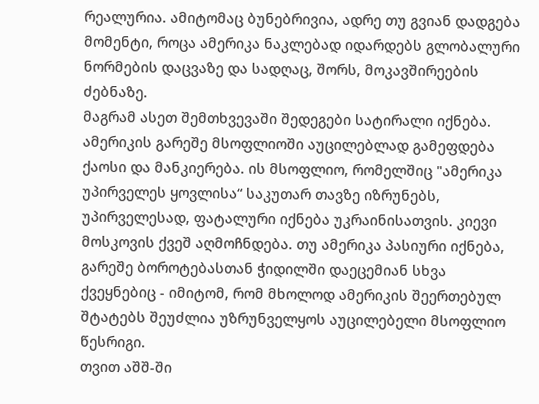რეალურია. ამიტომაც ბუნებრივია, ადრე თუ გვიან დადგება მომენტი, როცა ამერიკა ნაკლებად იდარდებს გლობალური ნორმების დაცვაზე და სადღაც, შორს, მოკავშირეების ძებნაზე.
მაგრამ ასეთ შემთხვევაში შედეგები სატირალი იქნება. ამერიკის გარეშე მსოფლიოში აუცილებლად გამეფდება ქაოსი და მანკიერება. ის მსოფლიო, რომელშიც "ამერიკა უპირველეს ყოვლისა“ საკუთარ თავზე იზრუნებს, უპირველესად, ფატალური იქნება უკრაინისათვის. კიევი მოსკოვის ქვეშ აღმოჩნდება. თუ ამერიკა პასიური იქნება, გარეშე ბოროტებასთან ჭიდილში დაეცემიან სხვა ქვეყნებიც - იმიტომ, რომ მხოლოდ ამერიკის შეერთებულ შტატებს შეუძლია უზრუნველყოს აუცილებელი მსოფლიო წესრიგი.
თვით აშშ-ში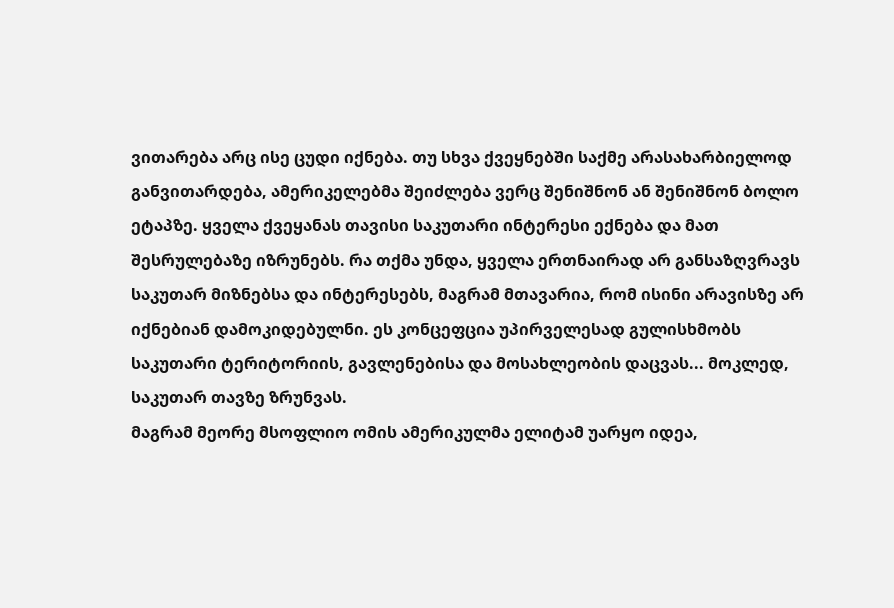ვითარება არც ისე ცუდი იქნება. თუ სხვა ქვეყნებში საქმე არასახარბიელოდ განვითარდება, ამერიკელებმა შეიძლება ვერც შენიშნონ ან შენიშნონ ბოლო ეტაპზე. ყველა ქვეყანას თავისი საკუთარი ინტერესი ექნება და მათ შესრულებაზე იზრუნებს. რა თქმა უნდა, ყველა ერთნაირად არ განსაზღვრავს საკუთარ მიზნებსა და ინტერესებს, მაგრამ მთავარია, რომ ისინი არავისზე არ იქნებიან დამოკიდებულნი. ეს კონცეფცია უპირველესად გულისხმობს საკუთარი ტერიტორიის, გავლენებისა და მოსახლეობის დაცვას... მოკლედ, საკუთარ თავზე ზრუნვას.
მაგრამ მეორე მსოფლიო ომის ამერიკულმა ელიტამ უარყო იდეა,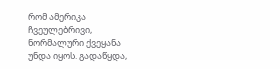რომ ამერიკა ჩვეულებრივი, ნორმალური ქვეყანა უნდა იყოს. გადაწყდა,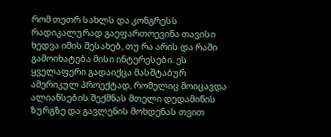რომ თეთრ სახლს და კონგრესს რადიკალურად გაეფართოევინა თავისი ხედვა იმის შესახებ, თუ რა არის და რაში გამოიხატება მისი ინტერესები. ეს ყველაფერი გადაიქცა მასშტაბურ ამერიკულ პროექტად, რომელიც მოიცავდა ალიანსების შექმნას მთელი დედამიწის ზურგზე და გავლენის მოხდენას თვით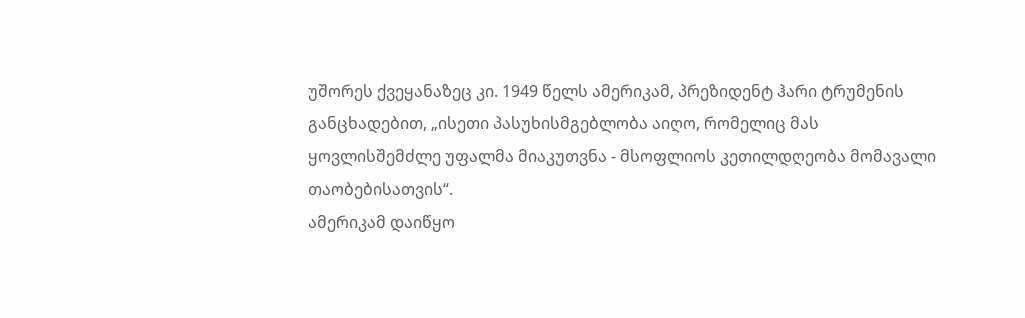უშორეს ქვეყანაზეც კი. 1949 წელს ამერიკამ, პრეზიდენტ ჰარი ტრუმენის განცხადებით, „ისეთი პასუხისმგებლობა აიღო, რომელიც მას ყოვლისშემძლე უფალმა მიაკუთვნა - მსოფლიოს კეთილდღეობა მომავალი თაობებისათვის“.
ამერიკამ დაიწყო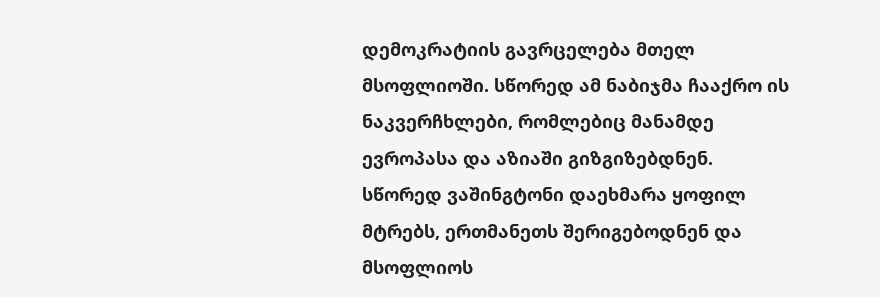დემოკრატიის გავრცელება მთელ მსოფლიოში. სწორედ ამ ნაბიჯმა ჩააქრო ის ნაკვერჩხლები, რომლებიც მანამდე ევროპასა და აზიაში გიზგიზებდნენ. სწორედ ვაშინგტონი დაეხმარა ყოფილ მტრებს, ერთმანეთს შერიგებოდნენ და მსოფლიოს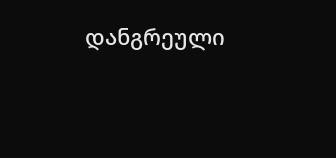დანგრეული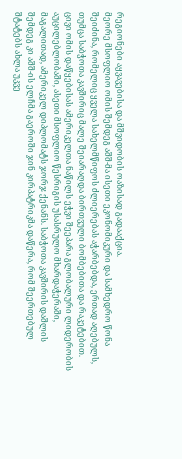რეგიონები აყვავებისა და მშვიდობის ოაზისად გადააქცია.
მეორე მსოფლიო ომის შემდეგ აშშ-მა ისეთი ეკონომიკური და სამხედრო წონა შეიძინა, რომელიც ყველა სახელმწიფოს ძლიერებას აჭარბებდა, ერთად აღებულს, თუმცა საბჭოთა კავშირიც მალე შეიარაღდა ბირთვული ბომბებითა და რაკეტებით.
ცივი ომის დაწყებისას ამერიკელთა ნაწილს ეჭვი შეეპარა გლობალური ლიდერობის აუცილებლობაში, ასეთი მსოფლიო წესრიგის უსასრულო მხარდაჭერაში, მაგალითად, ამერიკელ დიპლომატს ჯორჯ ქენანს. საბჭოთა კავშირის დაშლის შემდეგ კი აშშ-ის ელჩმა გაეროში ჯინ კირპატრიკმა დაწერა, რომ შეერთებულ შტატებს ახლა უკვე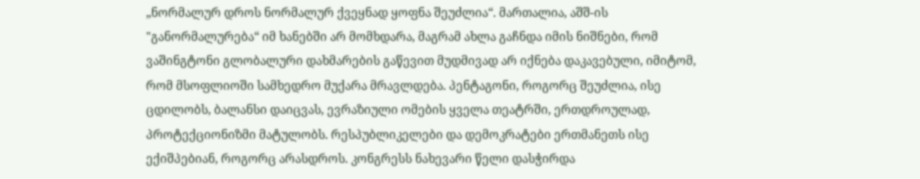„ნორმალურ დროს ნორმალურ ქვეყნად ყოფნა შეუძლია“. მართალია, აშშ-ის "განორმალურება“ იმ ხანებში არ მომხდარა, მაგრამ ახლა გაჩნდა იმის ნიშნები, რომ ვაშინგტონი გლობალური დახმარების გაწევით მუდმივად არ იქნება დაკავებული, იმიტომ, რომ მსოფლიოში სამხედრო მუქარა მრავლდება. პენტაგონი, როგორც შეუძლია, ისე ცდილობს, ბალანსი დაიცვას, ევრაზიული ომების ყველა თეატრში, ერთდროულად, პროტექციონიზმი მატულობს. რესპუბლიკელები და დემოკრატები ერთმანეთს ისე ექიშპებიან, როგორც არასდროს. კონგრესს ნახევარი წელი დასჭირდა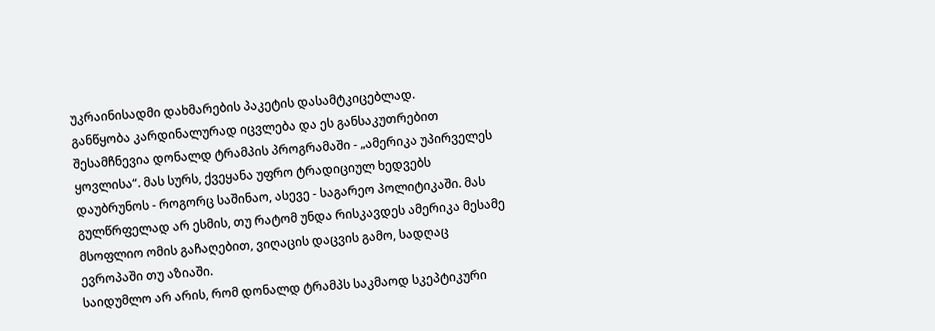უკრაინისადმი დახმარების პაკეტის დასამტკიცებლად.
განწყობა კარდინალურად იცვლება და ეს განსაკუთრებით შესამჩნევია დონალდ ტრამპის პროგრამაში - „ამერიკა უპირველეს ყოვლისა“. მას სურს, ქვეყანა უფრო ტრადიციულ ხედვებს დაუბრუნოს - როგორც საშინაო, ასევე - საგარეო პოლიტიკაში. მას გულწრფელად არ ესმის, თუ რატომ უნდა რისკავდეს ამერიკა მესამე მსოფლიო ომის გაჩაღებით, ვიღაცის დაცვის გამო, სადღაც ევროპაში თუ აზიაში.
საიდუმლო არ არის, რომ დონალდ ტრამპს საკმაოდ სკეპტიკური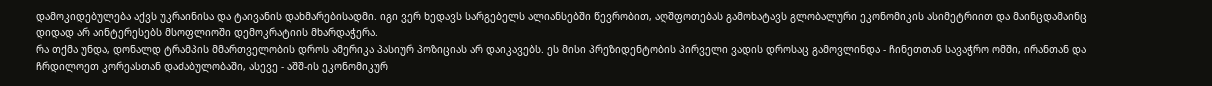დამოკიდებულება აქვს უკრაინისა და ტაივანის დახმარებისადმი. იგი ვერ ხედავს სარგებელს ალიანსებში წევრობით, აღშფოთებას გამოხატავს გლობალური ეკონომიკის ასიმეტრიით და მაინცდამაინც დიდად არ აინტერესებს მსოფლიოში დემოკრატიის მხარდაჭერა.
რა თქმა უნდა, დონალდ ტრამპის მმართველობის დროს ამერიკა პასიურ პოზიციას არ დაიკავებს. ეს მისი პრეზიდენტობის პირველი ვადის დროსაც გამოვლინდა - ჩინეთთან სავაჭრო ომში, ირანთან და ჩრდილოეთ კორეასთან დაძაბულობაში, ასევე - აშშ-ის ეკონომიკურ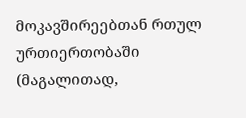მოკავშირეებთან რთულ ურთიერთობაში (მაგალითად,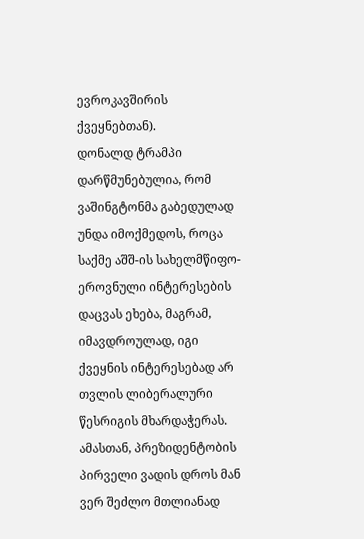ევროკავშირის ქვეყნებთან).
დონალდ ტრამპი დარწმუნებულია, რომ ვაშინგტონმა გაბედულად უნდა იმოქმედოს, როცა საქმე აშშ-ის სახელმწიფო-ეროვნული ინტერესების დაცვას ეხება, მაგრამ, იმავდროულად, იგი ქვეყნის ინტერესებად არ თვლის ლიბერალური წესრიგის მხარდაჭერას.
ამასთან, პრეზიდენტობის პირველი ვადის დროს მან ვერ შეძლო მთლიანად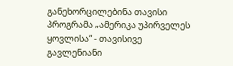განეხორცილებინა თავისი პროგრამა „ამერიკა უპირველეს ყოვლისა“ - თავისივე გავლენიანი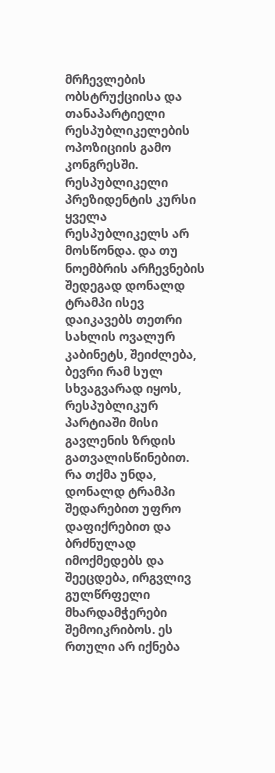მრჩევლების ობსტრუქციისა და თანაპარტიელი რესპუბლიკელების ოპოზიციის გამო კონგრესში. რესპუბლიკელი პრეზიდენტის კურსი ყველა რესპუბლიკელს არ მოსწონდა. და თუ ნოემბრის არჩევნების შედეგად დონალდ ტრამპი ისევ დაიკავებს თეთრი სახლის ოვალურ კაბინეტს, შეიძლება, ბევრი რამ სულ სხვაგვარად იყოს, რესპუბლიკურ პარტიაში მისი გავლენის ზრდის გათვალისწინებით. რა თქმა უნდა, დონალდ ტრამპი შედარებით უფრო დაფიქრებით და ბრძნულად იმოქმედებს და შეეცდება, ირგვლივ გულწრფელი მხარდამჭერები შემოიკრიბოს. ეს რთული არ იქნება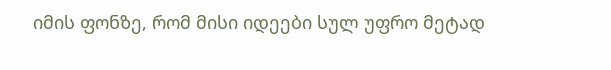იმის ფონზე, რომ მისი იდეები სულ უფრო მეტად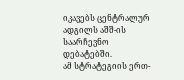იკავებს ცენტრალურ ადგილს აშშ-ის საარჩევნო დებატებში.
ამ სტრატეგიის ერთ-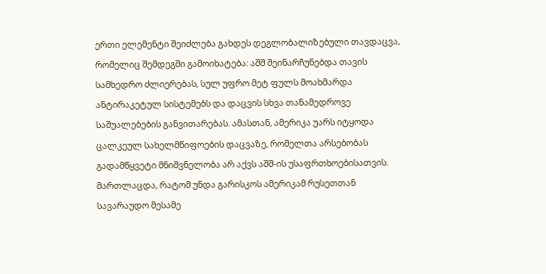ერთი ელემენტი შეიძლება გახდეს დეგლობალიზებული თავდაცვა, რომელიც შემდეგში გამოიხატება: აშშ შეინარჩუნებდა თავის სამხედრო ძლიერებას, სულ უფრო მეტ ფულს მოახმარდა ანტირაკეტულ სისტემებს და დაცვის სხვა თანამედროვე საშუალებების განვითარებას. ამასთან, ამერიკა უარს იტყოდა ცალკეულ სახელმწიფოების დაცვაზე, რომელთა არსებობას გადამწყვეტი მნიშვნელობა არ აქვს აშშ-ის უსაფრთხოებისათვის.
მართლაცდა, რატომ უნდა გარისკოს ამერიკამ რუსეთთან სავარაუდო მესამე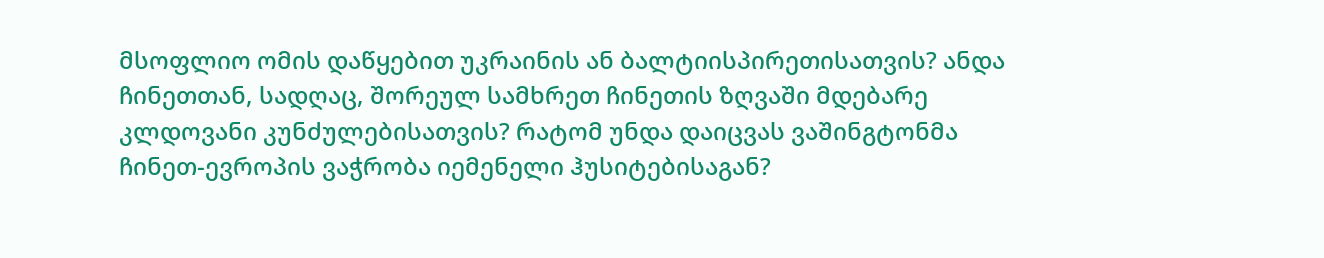მსოფლიო ომის დაწყებით უკრაინის ან ბალტიისპირეთისათვის? ანდა ჩინეთთან, სადღაც, შორეულ სამხრეთ ჩინეთის ზღვაში მდებარე კლდოვანი კუნძულებისათვის? რატომ უნდა დაიცვას ვაშინგტონმა ჩინეთ-ევროპის ვაჭრობა იემენელი ჰუსიტებისაგან?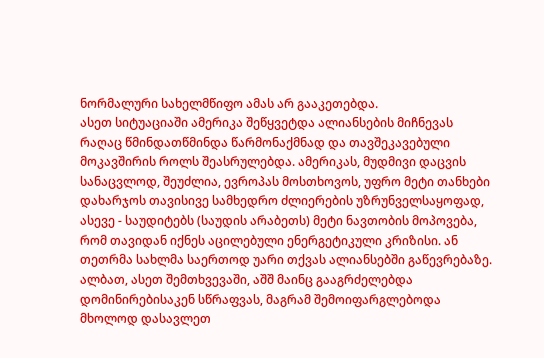ნორმალური სახელმწიფო ამას არ გააკეთებდა.
ასეთ სიტუაციაში ამერიკა შეწყვეტდა ალიანსების მიჩნევას რაღაც წმინდათწმინდა წარმონაქმნად და თავშეკავებული მოკავშირის როლს შეასრულებდა. ამერიკას, მუდმივი დაცვის სანაცვლოდ, შეუძლია, ევროპას მოსთხოვოს, უფრო მეტი თანხები დახარჯოს თავისივე სამხედრო ძლიერების უზრუნველსაყოფად, ასევე - საუდიტებს (საუდის არაბეთს) მეტი ნავთობის მოპოვება, რომ თავიდან იქნეს აცილებული ენერგეტიკული კრიზისი. ან თეთრმა სახლმა საერთოდ უარი თქვას ალიანსებში გაწევრებაზე.
ალბათ, ასეთ შემთხვევაში, აშშ მაინც გააგრძელებდა დომინირებისაკენ სწრაფვას, მაგრამ შემოიფარგლებოდა მხოლოდ დასავლეთ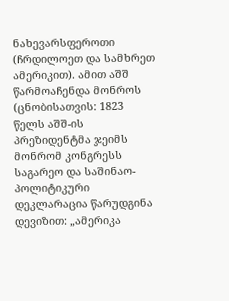ნახევარსფეროთი (ჩრდილოეთ და სამხრეთ ამერიკით). ამით აშშ წარმოაჩენდა მონროს (ცნობისათვის: 1823 წელს აშშ-ის პრეზიდენტმა ჯეიმს მონრომ კონგრესს საგარეო და საშინაო-პოლიტიკური დეკლარაცია წარუდგინა დევიზით: „ამერიკა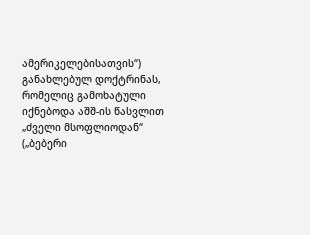ამერიკელებისათვის“) განახლებულ დოქტრინას, რომელიც გამოხატული იქნებოდა აშშ-ის წასვლით „ძველი მსოფლიოდან“ („ბებერი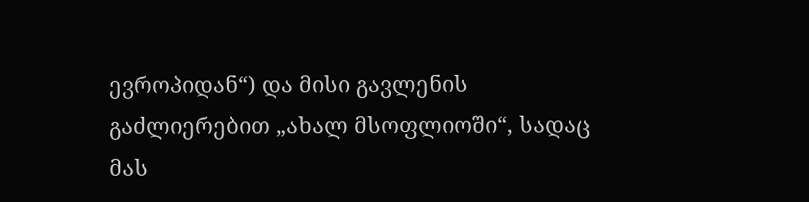ევროპიდან“) და მისი გავლენის გაძლიერებით „ახალ მსოფლიოში“, სადაც მას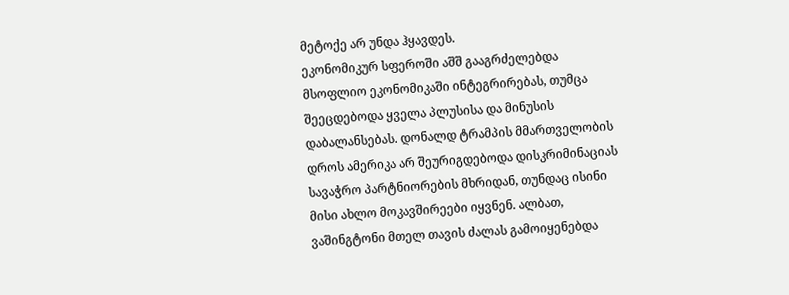მეტოქე არ უნდა ჰყავდეს.
ეკონომიკურ სფეროში აშშ გააგრძელებდა მსოფლიო ეკონომიკაში ინტეგრირებას, თუმცა შეეცდებოდა ყველა პლუსისა და მინუსის დაბალანსებას. დონალდ ტრამპის მმართველობის დროს ამერიკა არ შეურიგდებოდა დისკრიმინაციას სავაჭრო პარტნიორების მხრიდან, თუნდაც ისინი მისი ახლო მოკავშირეები იყვნენ. ალბათ, ვაშინგტონი მთელ თავის ძალას გამოიყენებდა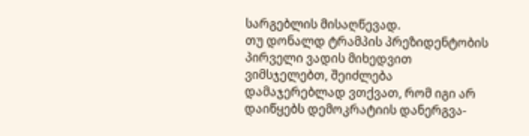სარგებლის მისაღწევად.
თუ დონალდ ტრამპის პრეზიდენტობის პირველი ვადის მიხედვით ვიმსჯელებთ, შეიძლება დამაჯერებლად ვთქვათ, რომ იგი არ დაიწყებს დემოკრატიის დანერგვა-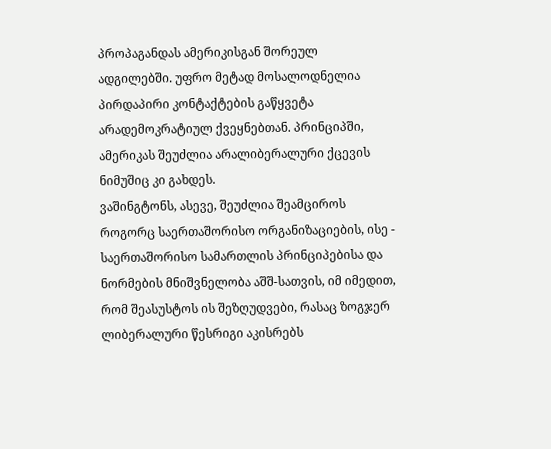პროპაგანდას ამერიკისგან შორეულ ადგილებში. უფრო მეტად მოსალოდნელია პირდაპირი კონტაქტების გაწყვეტა არადემოკრატიულ ქვეყნებთან. პრინციპში, ამერიკას შეუძლია არალიბერალური ქცევის ნიმუშიც კი გახდეს.
ვაშინგტონს, ასევე, შეუძლია შეამციროს როგორც საერთაშორისო ორგანიზაციების, ისე - საერთაშორისო სამართლის პრინციპებისა და ნორმების მნიშვნელობა აშშ-სათვის, იმ იმედით, რომ შეასუსტოს ის შეზღუდვები, რასაც ზოგჯერ ლიბერალური წესრიგი აკისრებს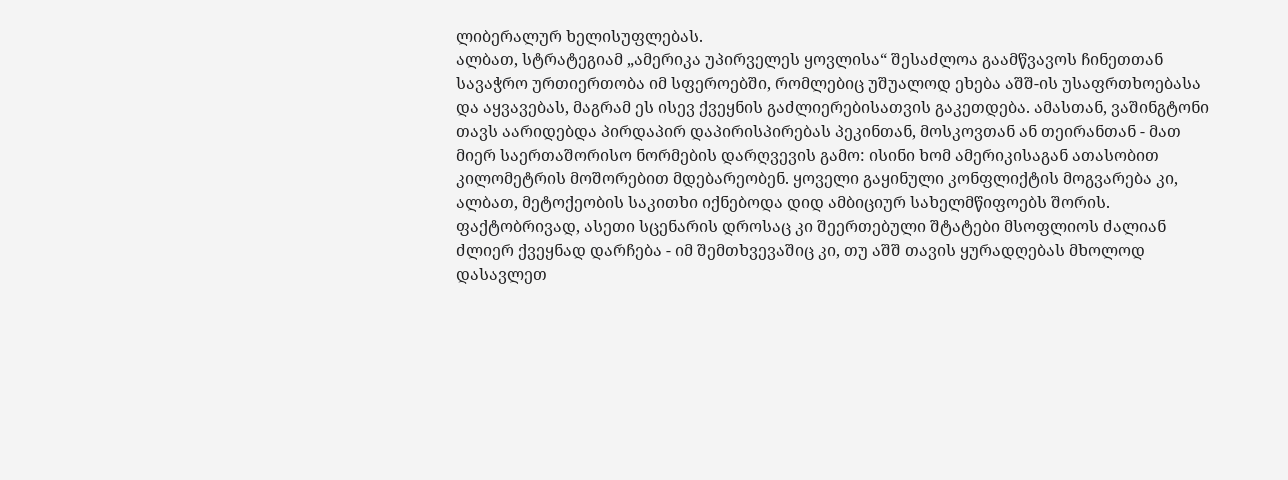ლიბერალურ ხელისუფლებას.
ალბათ, სტრატეგიამ „ამერიკა უპირველეს ყოვლისა“ შესაძლოა გაამწვავოს ჩინეთთან სავაჭრო ურთიერთობა იმ სფეროებში, რომლებიც უშუალოდ ეხება აშშ-ის უსაფრთხოებასა და აყვავებას, მაგრამ ეს ისევ ქვეყნის გაძლიერებისათვის გაკეთდება. ამასთან, ვაშინგტონი თავს აარიდებდა პირდაპირ დაპირისპირებას პეკინთან, მოსკოვთან ან თეირანთან - მათ მიერ საერთაშორისო ნორმების დარღვევის გამო: ისინი ხომ ამერიკისაგან ათასობით კილომეტრის მოშორებით მდებარეობენ. ყოველი გაყინული კონფლიქტის მოგვარება კი, ალბათ, მეტოქეობის საკითხი იქნებოდა დიდ ამბიციურ სახელმწიფოებს შორის.
ფაქტობრივად, ასეთი სცენარის დროსაც კი შეერთებული შტატები მსოფლიოს ძალიან ძლიერ ქვეყნად დარჩება - იმ შემთხვევაშიც კი, თუ აშშ თავის ყურადღებას მხოლოდ დასავლეთ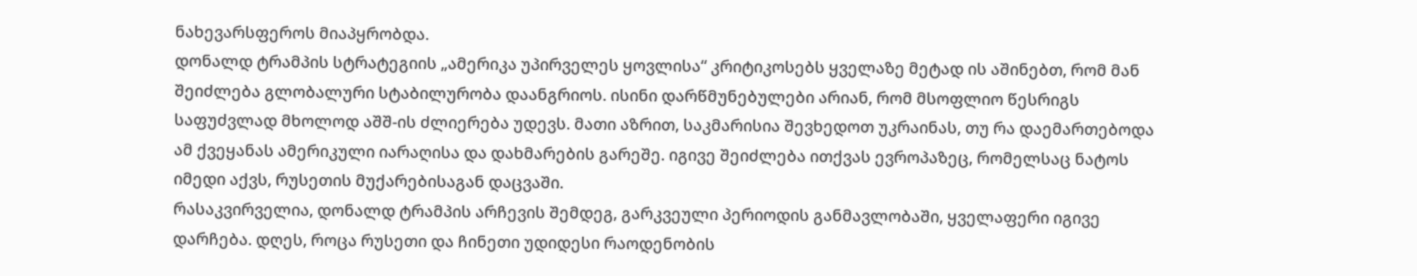ნახევარსფეროს მიაპყრობდა.
დონალდ ტრამპის სტრატეგიის „ამერიკა უპირველეს ყოვლისა“ კრიტიკოსებს ყველაზე მეტად ის აშინებთ, რომ მან შეიძლება გლობალური სტაბილურობა დაანგრიოს. ისინი დარწმუნებულები არიან, რომ მსოფლიო წესრიგს საფუძვლად მხოლოდ აშშ-ის ძლიერება უდევს. მათი აზრით, საკმარისია შევხედოთ უკრაინას, თუ რა დაემართებოდა ამ ქვეყანას ამერიკული იარაღისა და დახმარების გარეშე. იგივე შეიძლება ითქვას ევროპაზეც, რომელსაც ნატოს იმედი აქვს, რუსეთის მუქარებისაგან დაცვაში.
რასაკვირველია, დონალდ ტრამპის არჩევის შემდეგ, გარკვეული პერიოდის განმავლობაში, ყველაფერი იგივე დარჩება. დღეს, როცა რუსეთი და ჩინეთი უდიდესი რაოდენობის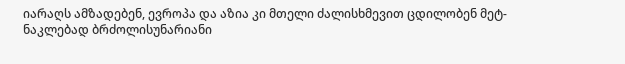იარაღს ამზადებენ, ევროპა და აზია კი მთელი ძალისხმევით ცდილობენ მეტ-ნაკლებად ბრძოლისუნარიანი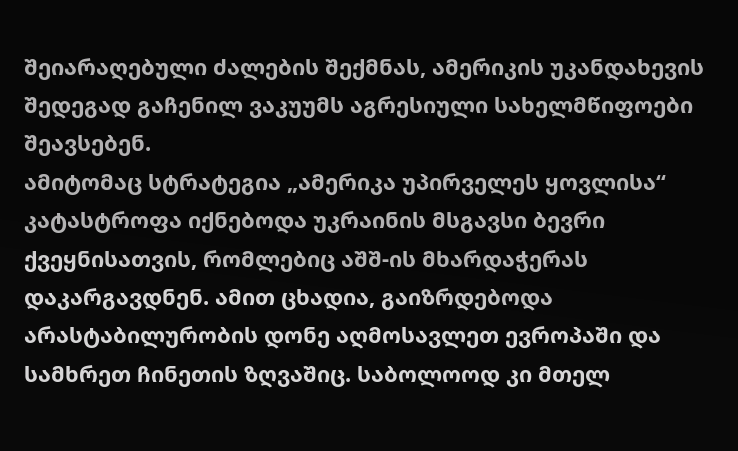შეიარაღებული ძალების შექმნას, ამერიკის უკანდახევის შედეგად გაჩენილ ვაკუუმს აგრესიული სახელმწიფოები შეავსებენ.
ამიტომაც სტრატეგია „ამერიკა უპირველეს ყოვლისა“ კატასტროფა იქნებოდა უკრაინის მსგავსი ბევრი ქვეყნისათვის, რომლებიც აშშ-ის მხარდაჭერას დაკარგავდნენ. ამით ცხადია, გაიზრდებოდა არასტაბილურობის დონე აღმოსავლეთ ევროპაში და სამხრეთ ჩინეთის ზღვაშიც. საბოლოოდ კი მთელ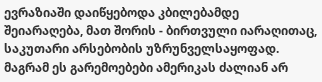ევრაზიაში დაიწყებოდა კბილებამდე შეიარაღება, მათ შორის - ბირთვული იარაღითაც, საკუთარი არსებობის უზრუნველსაყოფად.
მაგრამ ეს გარემოებები ამერიკას ძალიან არ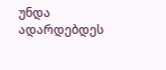უნდა ადარდებდეს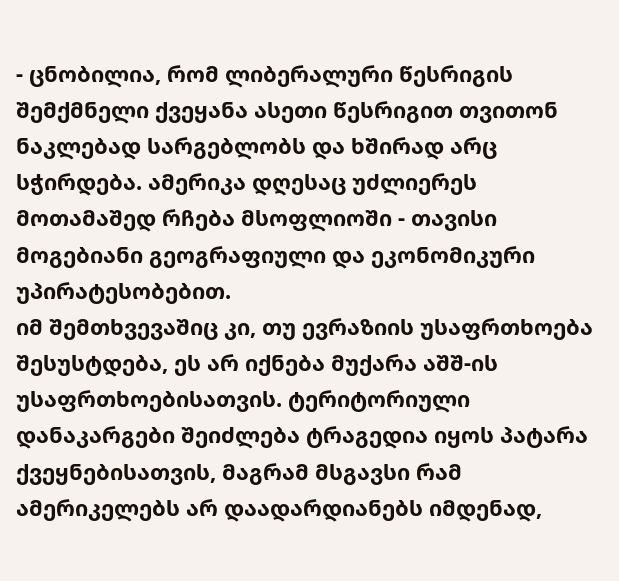- ცნობილია, რომ ლიბერალური წესრიგის შემქმნელი ქვეყანა ასეთი წესრიგით თვითონ ნაკლებად სარგებლობს და ხშირად არც სჭირდება. ამერიკა დღესაც უძლიერეს მოთამაშედ რჩება მსოფლიოში - თავისი მოგებიანი გეოგრაფიული და ეკონომიკური უპირატესობებით.
იმ შემთხვევაშიც კი, თუ ევრაზიის უსაფრთხოება შესუსტდება, ეს არ იქნება მუქარა აშშ-ის უსაფრთხოებისათვის. ტერიტორიული დანაკარგები შეიძლება ტრაგედია იყოს პატარა ქვეყნებისათვის, მაგრამ მსგავსი რამ ამერიკელებს არ დაადარდიანებს იმდენად,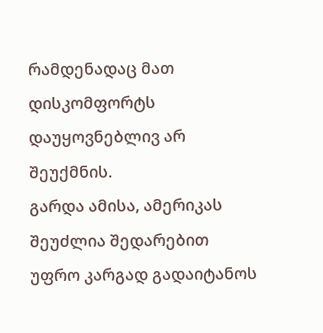რამდენადაც მათ დისკომფორტს დაუყოვნებლივ არ შეუქმნის.
გარდა ამისა, ამერიკას შეუძლია შედარებით უფრო კარგად გადაიტანოს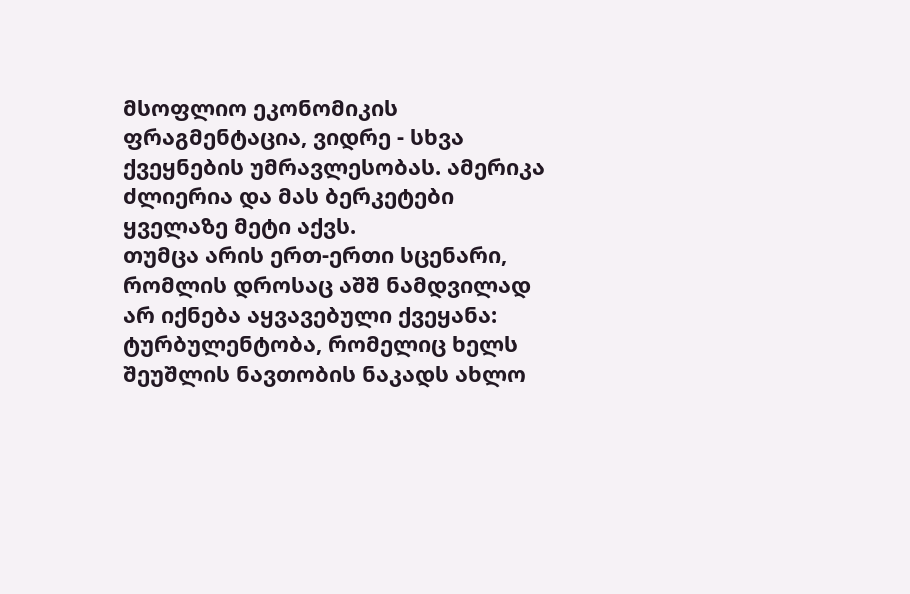მსოფლიო ეკონომიკის ფრაგმენტაცია, ვიდრე - სხვა ქვეყნების უმრავლესობას. ამერიკა ძლიერია და მას ბერკეტები ყველაზე მეტი აქვს.
თუმცა არის ერთ-ერთი სცენარი, რომლის დროსაც აშშ ნამდვილად არ იქნება აყვავებული ქვეყანა: ტურბულენტობა, რომელიც ხელს შეუშლის ნავთობის ნაკადს ახლო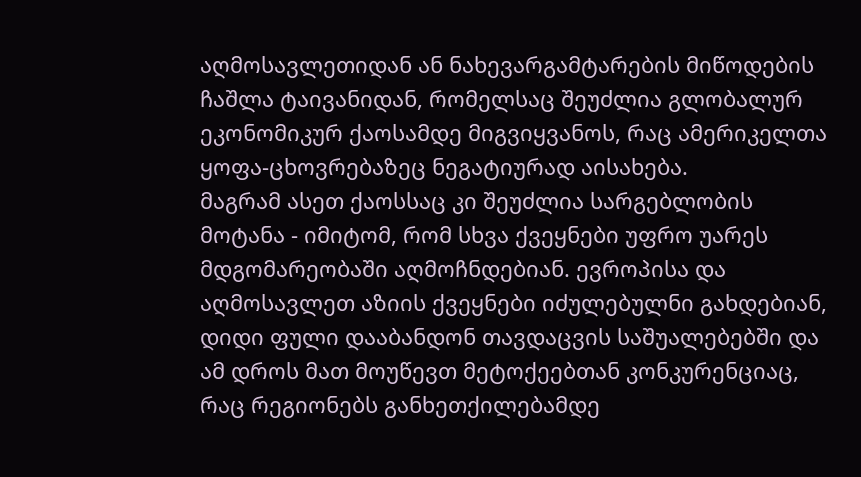აღმოსავლეთიდან ან ნახევარგამტარების მიწოდების ჩაშლა ტაივანიდან, რომელსაც შეუძლია გლობალურ ეკონომიკურ ქაოსამდე მიგვიყვანოს, რაც ამერიკელთა ყოფა-ცხოვრებაზეც ნეგატიურად აისახება.
მაგრამ ასეთ ქაოსსაც კი შეუძლია სარგებლობის მოტანა - იმიტომ, რომ სხვა ქვეყნები უფრო უარეს მდგომარეობაში აღმოჩნდებიან. ევროპისა და აღმოსავლეთ აზიის ქვეყნები იძულებულნი გახდებიან, დიდი ფული დააბანდონ თავდაცვის საშუალებებში და ამ დროს მათ მოუწევთ მეტოქეებთან კონკურენციაც, რაც რეგიონებს განხეთქილებამდე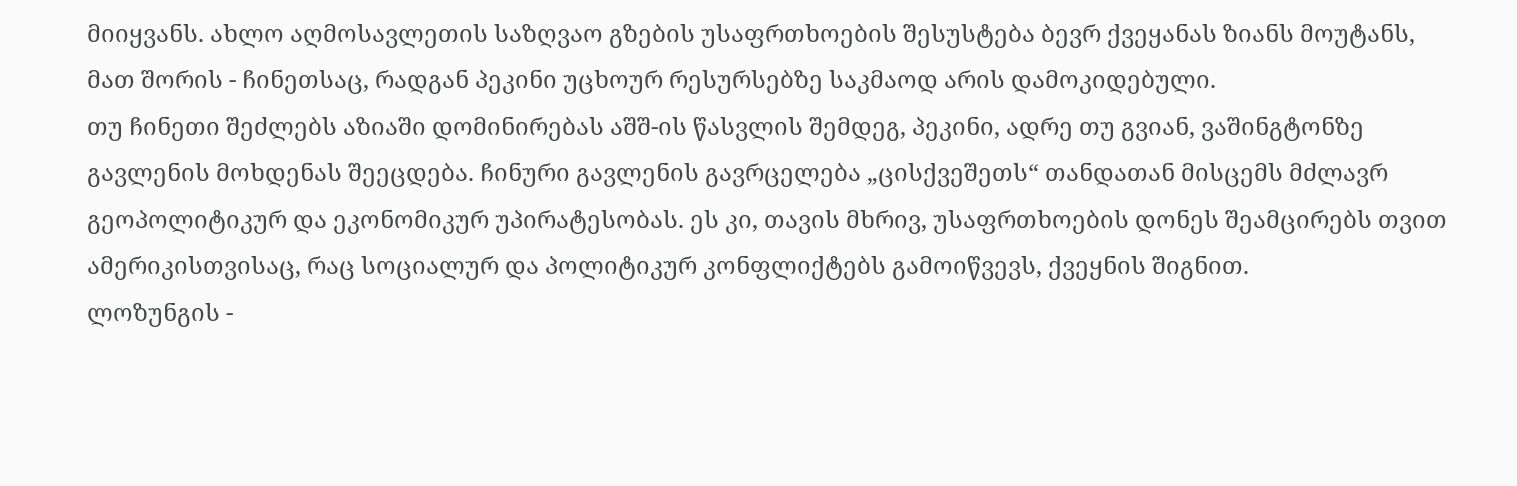მიიყვანს. ახლო აღმოსავლეთის საზღვაო გზების უსაფრთხოების შესუსტება ბევრ ქვეყანას ზიანს მოუტანს, მათ შორის - ჩინეთსაც, რადგან პეკინი უცხოურ რესურსებზე საკმაოდ არის დამოკიდებული.
თუ ჩინეთი შეძლებს აზიაში დომინირებას აშშ-ის წასვლის შემდეგ, პეკინი, ადრე თუ გვიან, ვაშინგტონზე გავლენის მოხდენას შეეცდება. ჩინური გავლენის გავრცელება „ცისქვეშეთს“ თანდათან მისცემს მძლავრ გეოპოლიტიკურ და ეკონომიკურ უპირატესობას. ეს კი, თავის მხრივ, უსაფრთხოების დონეს შეამცირებს თვით ამერიკისთვისაც, რაც სოციალურ და პოლიტიკურ კონფლიქტებს გამოიწვევს, ქვეყნის შიგნით.
ლოზუნგის -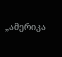„ამერიკა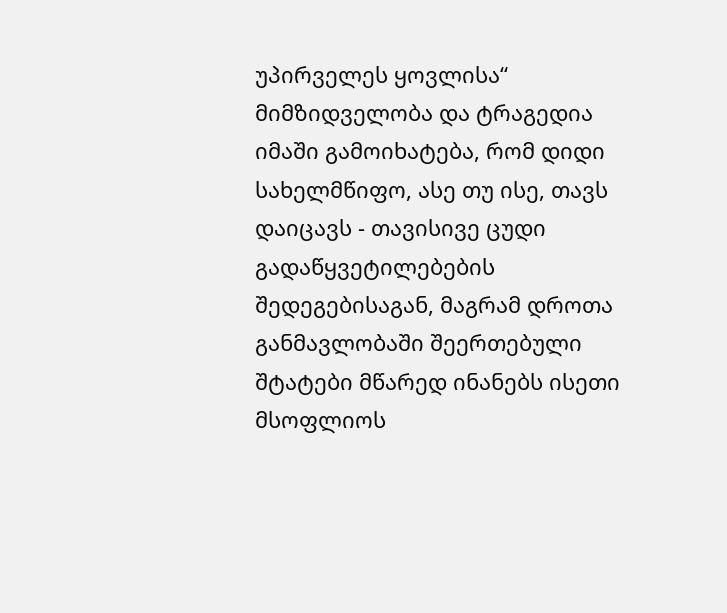უპირველეს ყოვლისა“ მიმზიდველობა და ტრაგედია იმაში გამოიხატება, რომ დიდი სახელმწიფო, ასე თუ ისე, თავს დაიცავს - თავისივე ცუდი გადაწყვეტილებების შედეგებისაგან, მაგრამ დროთა განმავლობაში შეერთებული შტატები მწარედ ინანებს ისეთი მსოფლიოს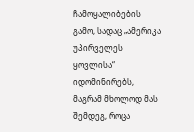ჩამოყალიბების გამო, სადაც „ამერიკა უპირველეს ყოვლისა“ იდომინირებს, მაგრამ მხოლოდ მას შემდეგ, როცა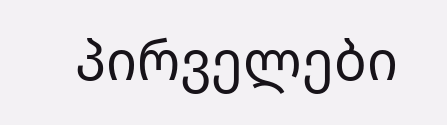პირველები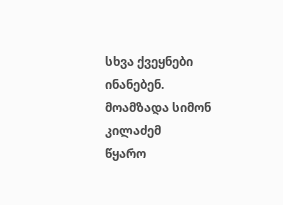სხვა ქვეყნები ინანებენ.
მოამზადა სიმონ კილაძემ
წყარო